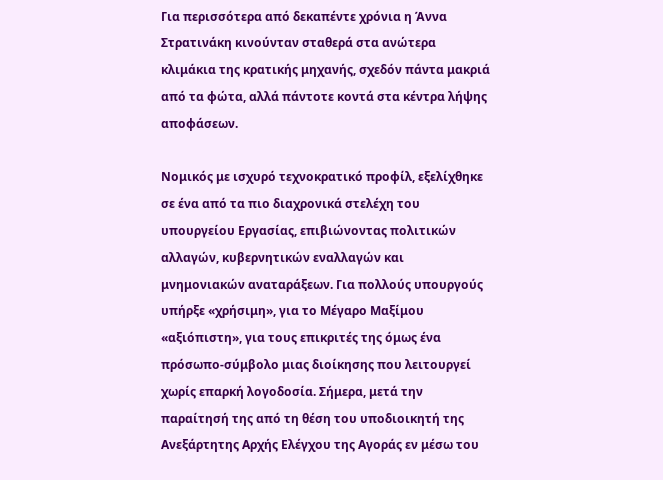Για περισσότερα από δεκαπέντε χρόνια η Άννα Στρατινάκη κινούνταν σταθερά στα ανώτερα κλιμάκια της κρατικής μηχανής, σχεδόν πάντα μακριά από τα φώτα, αλλά πάντοτε κοντά στα κέντρα λήψης αποφάσεων.

Νομικός με ισχυρό τεχνοκρατικό προφίλ, εξελίχθηκε σε ένα από τα πιο διαχρονικά στελέχη του υπουργείου Εργασίας, επιβιώνοντας πολιτικών αλλαγών, κυβερνητικών εναλλαγών και μνημονιακών αναταράξεων. Για πολλούς υπουργούς υπήρξε «χρήσιμη», για το Μέγαρο Μαξίμου «αξιόπιστη», για τους επικριτές της όμως ένα πρόσωπο-σύμβολο μιας διοίκησης που λειτουργεί χωρίς επαρκή λογοδοσία. Σήμερα, μετά την παραίτησή της από τη θέση του υποδιοικητή της Ανεξάρτητης Αρχής Ελέγχου της Αγοράς εν μέσω του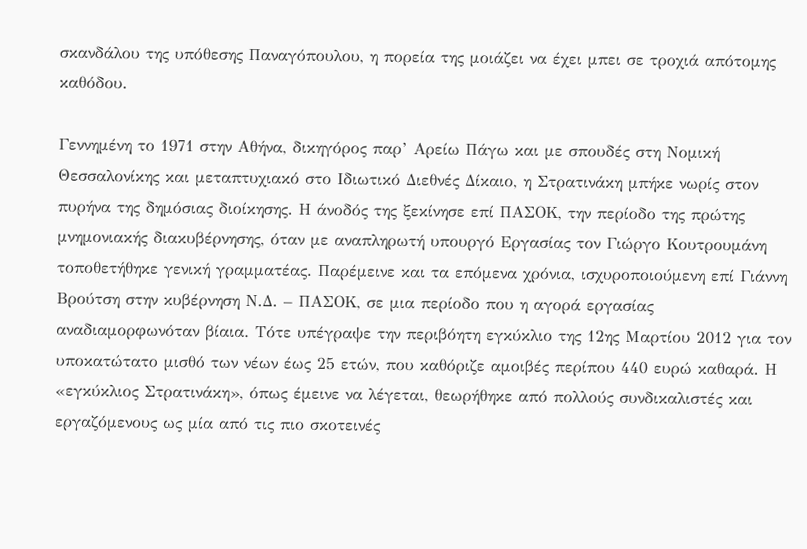σκανδάλου της υπόθεσης Παναγόπουλου, η πορεία της μοιάζει να έχει μπει σε τροχιά απότομης καθόδου.

Γεννημένη το 1971 στην Αθήνα, δικηγόρος παρ’ Αρείω Πάγω και με σπουδές στη Νομική Θεσσαλονίκης και μεταπτυχιακό στο Ιδιωτικό Διεθνές Δίκαιο, η Στρατινάκη μπήκε νωρίς στον πυρήνα της δημόσιας διοίκησης. Η άνοδός της ξεκίνησε επί ΠΑΣΟΚ, την περίοδο της πρώτης μνημονιακής διακυβέρνησης, όταν με αναπληρωτή υπουργό Εργασίας τον Γιώργο Κουτρουμάνη τοποθετήθηκε γενική γραμματέας. Παρέμεινε και τα επόμενα χρόνια, ισχυροποιούμενη επί Γιάννη Βρούτση στην κυβέρνηση Ν.Δ. – ΠΑΣΟΚ, σε μια περίοδο που η αγορά εργασίας αναδιαμορφωνόταν βίαια. Τότε υπέγραψε την περιβόητη εγκύκλιο της 12ης Μαρτίου 2012 για τον υποκατώτατο μισθό των νέων έως 25 ετών, που καθόριζε αμοιβές περίπου 440 ευρώ καθαρά. Η «εγκύκλιος Στρατινάκη», όπως έμεινε να λέγεται, θεωρήθηκε από πολλούς συνδικαλιστές και εργαζόμενους ως μία από τις πιο σκοτεινές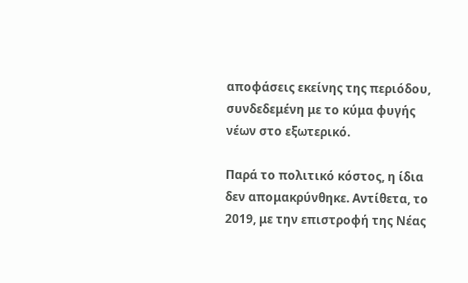αποφάσεις εκείνης της περιόδου, συνδεδεμένη με το κύμα φυγής νέων στο εξωτερικό.

Παρά το πολιτικό κόστος, η ίδια δεν απομακρύνθηκε. Αντίθετα, το 2019, με την επιστροφή της Νέας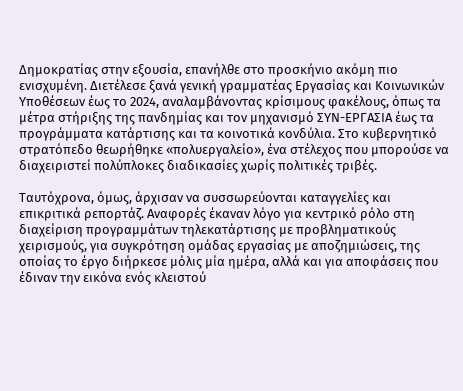Δημοκρατίας στην εξουσία, επανήλθε στο προσκήνιο ακόμη πιο ενισχυμένη. Διετέλεσε ξανά γενική γραμματέας Εργασίας και Κοινωνικών Υποθέσεων έως το 2024, αναλαμβάνοντας κρίσιμους φακέλους, όπως τα μέτρα στήριξης της πανδημίας και τον μηχανισμό ΣΥΝ-ΕΡΓΑΣΙΑ έως τα προγράμματα κατάρτισης και τα κοινοτικά κονδύλια. Στο κυβερνητικό στρατόπεδο θεωρήθηκε «πολυεργαλείο», ένα στέλεχος που μπορούσε να διαχειριστεί πολύπλοκες διαδικασίες χωρίς πολιτικές τριβές.

Ταυτόχρονα, όμως, άρχισαν να συσσωρεύονται καταγγελίες και επικριτικά ρεπορτάζ. Αναφορές έκαναν λόγο για κεντρικό ρόλο στη διαχείριση προγραμμάτων τηλεκατάρτισης με προβληματικούς χειρισμούς, για συγκρότηση ομάδας εργασίας με αποζημιώσεις, της οποίας το έργο διήρκεσε μόλις μία ημέρα, αλλά και για αποφάσεις που έδιναν την εικόνα ενός κλειστού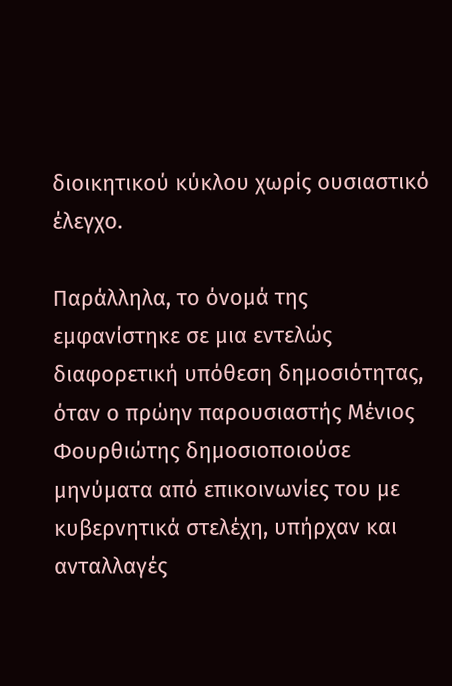διοικητικού κύκλου χωρίς ουσιαστικό έλεγχο.

Παράλληλα, το όνομά της εμφανίστηκε σε μια εντελώς διαφορετική υπόθεση δημοσιότητας, όταν ο πρώην παρουσιαστής Μένιος Φουρθιώτης δημοσιοποιούσε μηνύματα από επικοινωνίες του με κυβερνητικά στελέχη, υπήρχαν και ανταλλαγές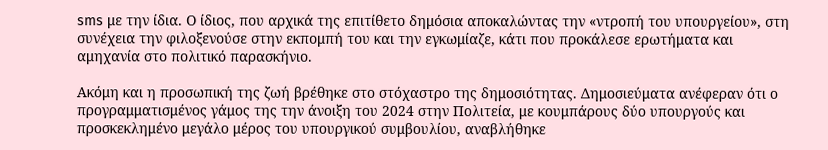sms με την ίδια. Ο ίδιος, που αρχικά της επιτίθετο δημόσια αποκαλώντας την «ντροπή του υπουργείου», στη συνέχεια την φιλοξενούσε στην εκπομπή του και την εγκωμίαζε, κάτι που προκάλεσε ερωτήματα και αμηχανία στο πολιτικό παρασκήνιο.

Ακόμη και η προσωπική της ζωή βρέθηκε στο στόχαστρο της δημοσιότητας. Δημοσιεύματα ανέφεραν ότι ο προγραμματισμένος γάμος της την άνοιξη του 2024 στην Πολιτεία, με κουμπάρους δύο υπουργούς και προσκεκλημένο μεγάλο μέρος του υπουργικού συμβουλίου, αναβλήθηκε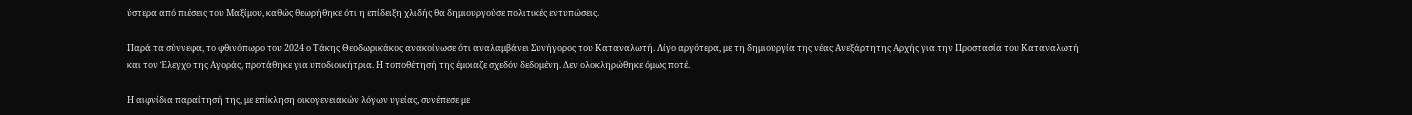ύστερα από πιέσεις του Μαξίμου, καθώς θεωρήθηκε ότι η επίδειξη χλιδής θα δημιουργούσε πολιτικές εντυπώσεις.

Παρά τα σύννεφα, το φθινόπωρο του 2024 ο Τάκης Θεοδωρικάκος ανακοίνωσε ότι αναλαμβάνει Συνήγορος του Καταναλωτή. Λίγο αργότερα, με τη δημιουργία της νέας Ανεξάρτητης Αρχής για την Προστασία του Καταναλωτή και τον Έλεγχο της Αγοράς, προτάθηκε για υποδιοικήτρια. Η τοποθέτησή της έμοιαζε σχεδόν δεδομένη. Δεν ολοκληρώθηκε όμως ποτέ.

Η αιφνίδια παραίτησή της, με επίκληση οικογενειακών λόγων υγείας, συνέπεσε με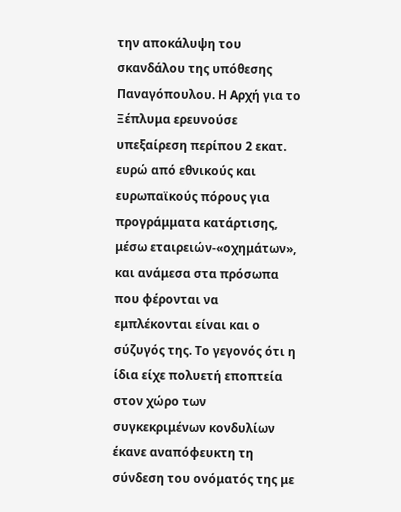την αποκάλυψη του σκανδάλου της υπόθεσης Παναγόπουλου. Η Αρχή για το Ξέπλυμα ερευνούσε υπεξαίρεση περίπου 2 εκατ. ευρώ από εθνικούς και ευρωπαϊκούς πόρους για προγράμματα κατάρτισης, μέσω εταιρειών-«οχημάτων», και ανάμεσα στα πρόσωπα που φέρονται να εμπλέκονται είναι και ο σύζυγός της. Το γεγονός ότι η ίδια είχε πολυετή εποπτεία στον χώρο των συγκεκριμένων κονδυλίων έκανε αναπόφευκτη τη σύνδεση του ονόματός της με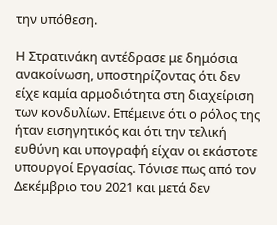την υπόθεση.

Η Στρατινάκη αντέδρασε με δημόσια ανακοίνωση, υποστηρίζοντας ότι δεν είχε καμία αρμοδιότητα στη διαχείριση των κονδυλίων. Επέμεινε ότι ο ρόλος της ήταν εισηγητικός και ότι την τελική ευθύνη και υπογραφή είχαν οι εκάστοτε υπουργοί Εργασίας. Τόνισε πως από τον Δεκέμβριο του 2021 και μετά δεν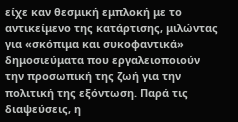είχε καν θεσμική εμπλοκή με το αντικείμενο της κατάρτισης, μιλώντας για «σκόπιμα και συκοφαντικά» δημοσιεύματα που εργαλειοποιούν την προσωπική της ζωή για την πολιτική της εξόντωση. Παρά τις διαψεύσεις, η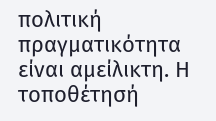πολιτική πραγματικότητα είναι αμείλικτη. Η τοποθέτησή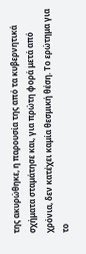της ακυρώθηκε, η παρουσία της από τα κυβερνητικά σχήματα σταμάτησε και, για πρώτη φορά μετά από χρόνια, δεν κατέχει καμία θεσμική θέση. Το ερώτημα για το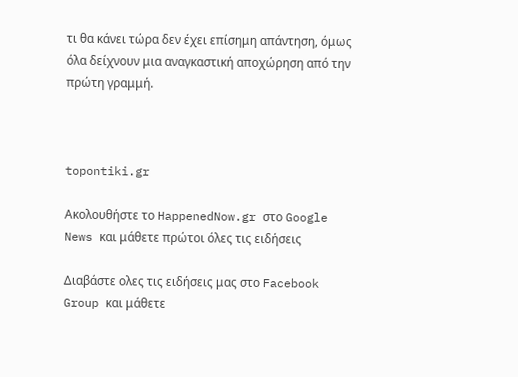τι θα κάνει τώρα δεν έχει επίσημη απάντηση, όμως όλα δείχνουν μια αναγκαστική αποχώρηση από την πρώτη γραμμή.



topontiki.gr

Ακολουθήστε το HappenedNow.gr στο Google News και μάθετε πρώτοι όλες τις ειδήσεις

Διαβάστε ολες τις ειδήσεις μας στο Facebook Group και μάθετε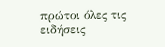πρώτοι όλες τις ειδήσεις